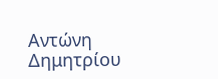Αντώνη Δημητρίου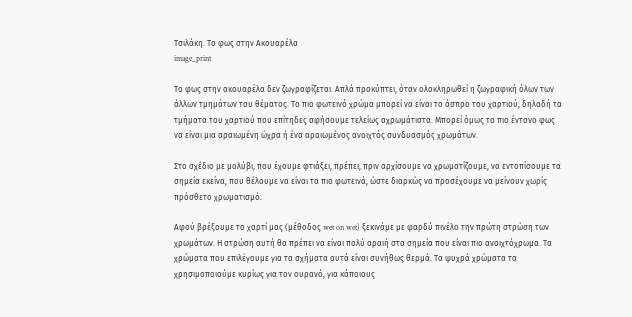Τσιλάκη. Το φως στην Ακουαρέλα
image_print

Το φως στην ακουαρέλα δεν ζωγραφίζεται. Απλά προκύπτει, όταν ολοκληρωθεί η ζωγραφική όλων των άλλων τμημάτων του θέματος. Το πιο φωτεινό χρώμα μπορεί να είναι το άσπρο του χαρτιού, δηλαδή τα τμήματα του χαρτιού που επίτηδες αφήσουμε τελείως αχρωμάτιστα. Μπορεί όμως το πιο έντονο φως να είναι μια αραιωμένη ώχρα ή ένα αραιωμένος ανοιχτός συνδυασμός χρωμάτων.

Στο σχέδιο με μολύβι, που έχουμε φτιάξει, πρέπει, πριν αρχίσουμε να χρωματίζουμε, να εντοπίσουμε τα σημεία εκείνα, που θέλουμε να είναι τα πιο φωτεινά, ώστε διαρκώς να προσέχουμε να μείνουν χωρίς πρόσθετο χρωματισμό.

Αφού βρέξουμε το χαρτί μας (μέθοδος wet on wet) ξεκινάμε με φαρδύ πινέλο την πρώτη στρώση των χρωμάτων. Η στρώση αυτή θα πρέπει να είναι πολύ αραιή στα σημεία που είναι πιο ανοιχτόχρωμα. Τα χρώματα που επιλέγουμε για τα σχήματα αυτά είναι συνήθως θερμά. Τα ψυχρά χρώματα τα χρησιμοποιούμε κυρίως για τον ουρανό, για κάποιους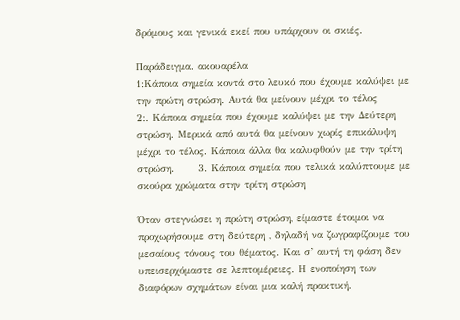δρόμους και γενικά εκεί που υπάρχουν οι σκιές.

Παράδειγμα. ακουαρέλα
1:Κάποια σημεία κοντά στο λευκό που έχουμε καλύψει με την πρώτη στρώση. Αυτά θα μείνουν μέχρι το τέλος        2:. Κάποια σημεία που έχουμε καλύψει με την Δεύτερη στρώση. Μερικά από αυτά θα μείνουν χωρίς επικάλυψη μέχρι το τέλος. Κάποια άλλα θα καλυφθούν με την τρίτη στρώση.      3. Κάποια σημεία που τελικά καλύπτουμε με σκούρα χρώματα στην τρίτη στρώση

Όταν στεγνώσει η πρώτη στρώση, είμαστε έτοιμοι να προχωρήσουμε στη δεύτερη , δηλαδή να ζωγραφίζουμε του μεσαίους τόνους του θέματος. Και σ’ αυτή τη φάση δεν υπεισερχόμαστε σε λεπτομέρειες. Η ενοποίηση των διαφόρων σχημάτων είναι μια καλή πρακτική.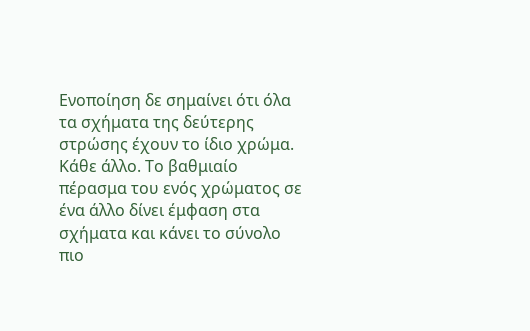Ενοποίηση δε σημαίνει ότι όλα τα σχήματα της δεύτερης στρώσης έχουν το ίδιο χρώμα. Κάθε άλλο. Το βαθμιαίο πέρασμα του ενός χρώματος σε ένα άλλο δίνει έμφαση στα σχήματα και κάνει το σύνολο πιο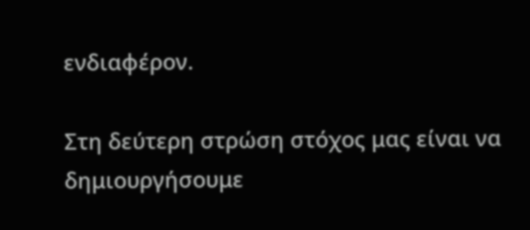ενδιαφέρον.

Στη δεύτερη στρώση στόχος μας είναι να δημιουργήσουμε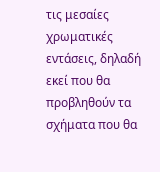τις μεσαίες χρωματικές εντάσεις, δηλαδή εκεί που θα προβληθούν τα σχήματα που θα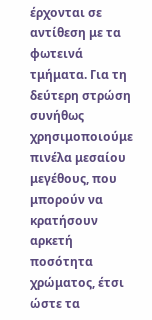έρχονται σε αντίθεση με τα φωτεινά τμήματα. Για τη δεύτερη στρώση συνήθως χρησιμοποιούμε πινέλα μεσαίου μεγέθους, που μπορούν να κρατήσουν αρκετή ποσότητα χρώματος, έτσι ώστε τα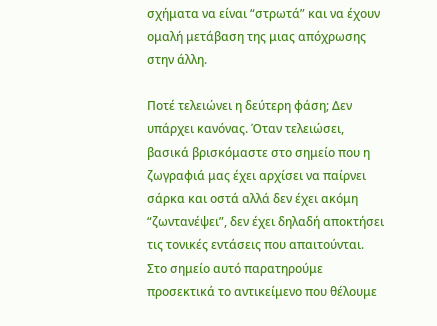σχήματα να είναι “στρωτά” και να έχουν ομαλή μετάβαση της μιας απόχρωσης στην άλλη.

Ποτέ τελειώνει η δεύτερη φάση; Δεν υπάρχει κανόνας. Όταν τελειώσει, βασικά βρισκόμαστε στο σημείο που η ζωγραφιά μας έχει αρχίσει να παίρνει σάρκα και οστά αλλά δεν έχει ακόμη “ζωντανέψει”, δεν έχει δηλαδή αποκτήσει τις τονικές εντάσεις που απαιτούνται. Στο σημείο αυτό παρατηρούμε προσεκτικά το αντικείμενο που θέλουμε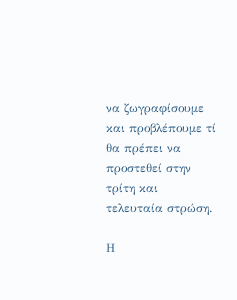να ζωγραφίσουμε και προβλέπουμε τί θα πρέπει να προστεθεί στην τρίτη και τελευταία στρώση.

Η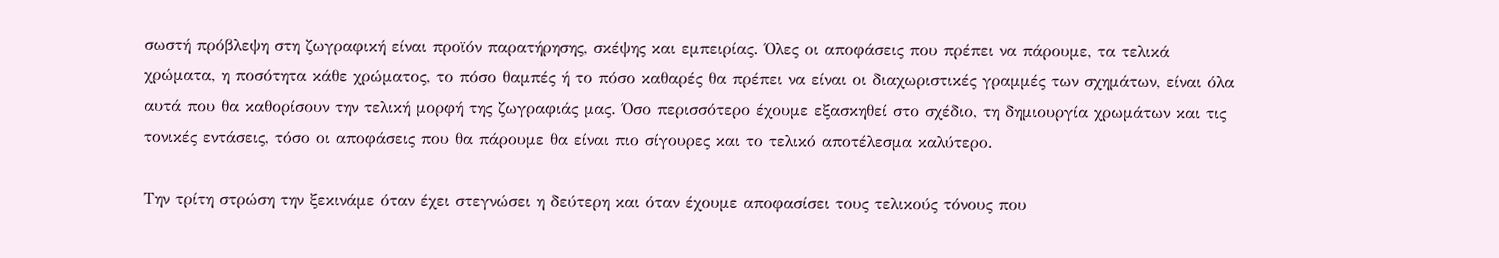σωστή πρόβλεψη στη ζωγραφική είναι προϊόν παρατήρησης, σκέψης και εμπειρίας. Όλες οι αποφάσεις που πρέπει να πάρουμε, τα τελικά χρώματα, η ποσότητα κάθε χρώματος, το πόσο θαμπές ή το πόσο καθαρές θα πρέπει να είναι οι διαχωριστικές γραμμές των σχημάτων, είναι όλα αυτά που θα καθορίσουν την τελική μορφή της ζωγραφιάς μας. Όσο περισσότερο έχουμε εξασκηθεί στο σχέδιο, τη δημιουργία χρωμάτων και τις τονικές εντάσεις, τόσο οι αποφάσεις που θα πάρουμε θα είναι πιο σίγουρες και το τελικό αποτέλεσμα καλύτερο.

Την τρίτη στρώση την ξεκινάμε όταν έχει στεγνώσει η δεύτερη και όταν έχουμε αποφασίσει τους τελικούς τόνους που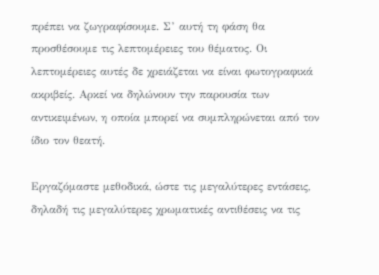πρέπει να ζωγραφίσουμε. Σ’ αυτή τη φάση θα προσθέσουμε τις λεπτομέρειες του θέματος. Οι λεπτομέρειες αυτές δε χρειάζεται να είναι φωτογραφικά ακριβείς. Αρκεί να δηλώνουν την παρουσία των αντικειμένων, η οποία μπορεί να συμπληρώνεται από τον ίδιο τον θεατή.

Εργαζόμαστε μεθοδικά, ώστε τις μεγαλύτερες εντάσεις, δηλαδή τις μεγαλύτερες χρωματικές αντιθέσεις να τις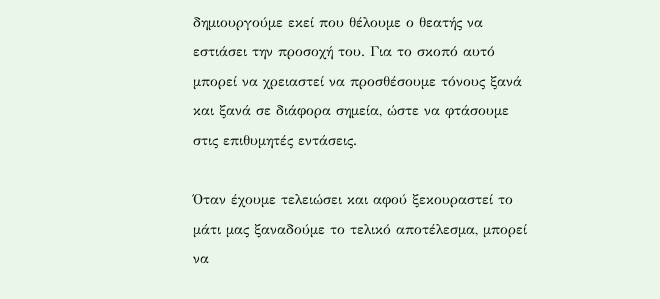δημιουργούμε εκεί που θέλουμε ο θεατής να εστιάσει την προσοχή του. Για το σκοπό αυτό μπορεί να χρειαστεί να προσθέσουμε τόνους ξανά και ξανά σε διάφορα σημεία, ώστε να φτάσουμε στις επιθυμητές εντάσεις.

Όταν έχουμε τελειώσει και αφού ξεκουραστεί το μάτι μας ξαναδούμε το τελικό αποτέλεσμα, μπορεί να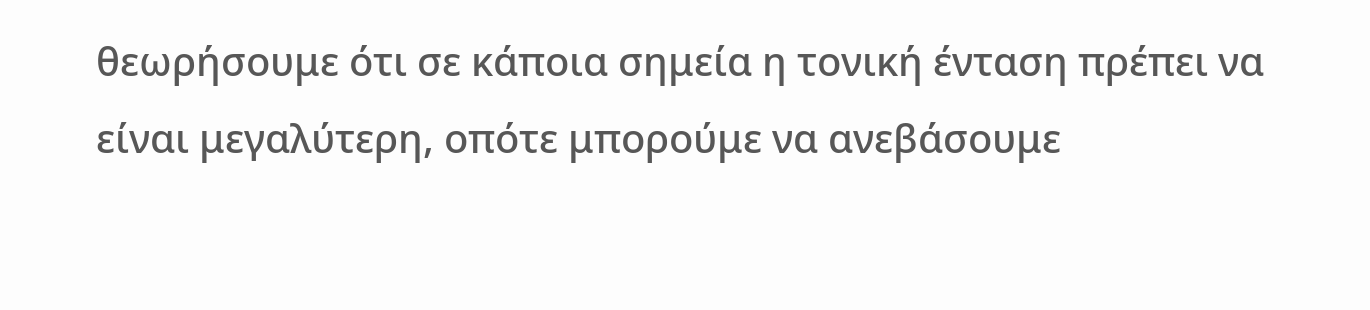θεωρήσουμε ότι σε κάποια σημεία η τονική ένταση πρέπει να είναι μεγαλύτερη, οπότε μπορούμε να ανεβάσουμε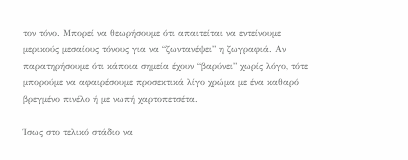τον τόνο. Μπορεί να θεωρήσουμε ότι απαιτείται να εντείνουμε μερικούς μεσαίους τόνους για να “ζωντανέψει” η ζωγραφιά. Αν παρατηρήσουμε ότι κάποια σημεία έχουν “βαρύνει” χωρίς λόγο, τότε μπορούμε να αφαιρέσουμε προσεκτικά λίγο χρώμα με ένα καθαρό βρεγμένο πινέλο ή με νωπή χαρτοπετσέτα.

Ίσως στο τελικό στάδιο να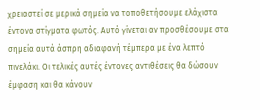χρειαστεί σε μερικά σημεία να τοποθετήσουμε ελάχιστα έντονα στίγματα φωτός. Αυτό γίνεται αν προσθέσουμε στα σημεία αυτά άσπρη αδιαφανή τέμπερα με ένα λεπτό πινελάκι. Οι τελικές αυτές έντονες αντιθέσεις θα δώσουν έμφαση και θα κάνουν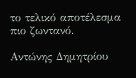το τελικό αποτέλεσμα πιο ζωντανό.

Αντώνης Δημητρίου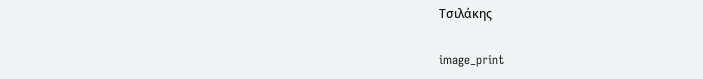Τσιλάκης

image_print